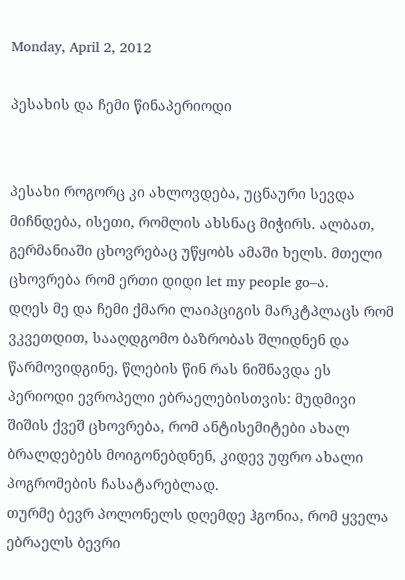Monday, April 2, 2012

პესახის და ჩემი წინაპერიოდი


პესახი როგორც კი ახლოვდება, უცნაური სევდა მიჩნდება, ისეთი, რომლის ახსნაც მიჭირს. ალბათ, გერმანიაში ცხოვრებაც უწყობს ამაში ხელს. მთელი ცხოვრება რომ ერთი დიდი let my people go–ა.
დღეს მე და ჩემი ქმარი ლაიპციგის მარკტპლაცს რომ ვკვეთდით, სააღდგომო ბაზრობას შლიდნენ და წარმოვიდგინე, წლების წინ რას ნიშნავდა ეს პერიოდი ევროპელი ებრაელებისთვის: მუდმივი შიშის ქვეშ ცხოვრება, რომ ანტისემიტები ახალ ბრალდებებს მოიგონებდნენ, კიდევ უფრო ახალი პოგრომების ჩასატარებლად.
თურმე ბევრ პოლონელს დღემდე ჰგონია, რომ ყველა ებრაელს ბევრი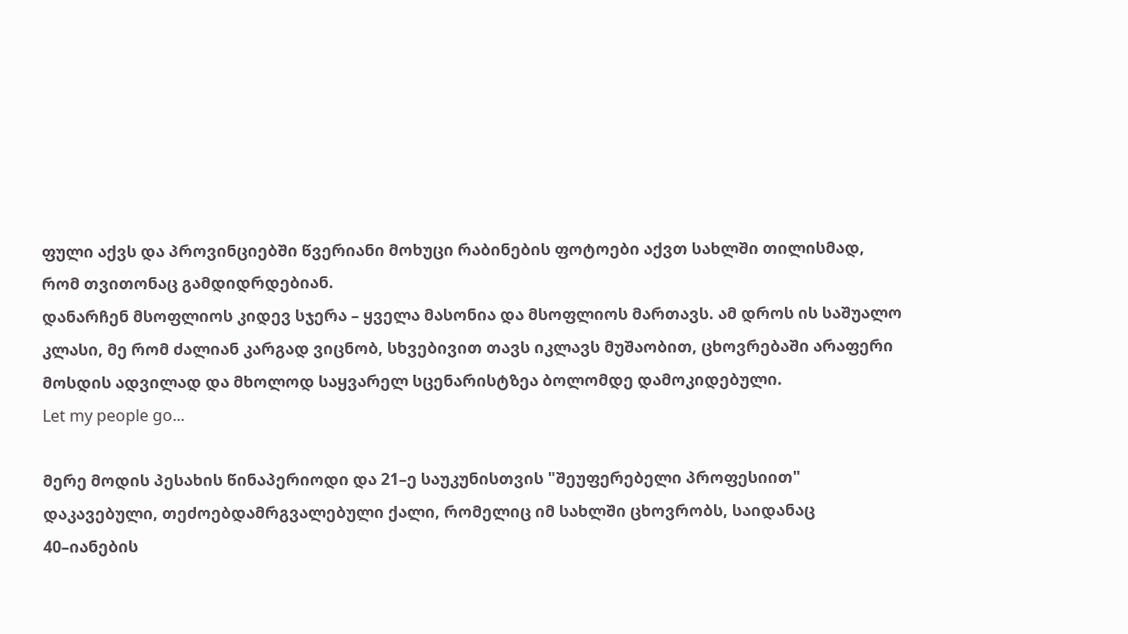ფული აქვს და პროვინციებში წვერიანი მოხუცი რაბინების ფოტოები აქვთ სახლში თილისმად, რომ თვითონაც გამდიდრდებიან.
დანარჩენ მსოფლიოს კიდევ სჯერა – ყველა მასონია და მსოფლიოს მართავს. ამ დროს ის საშუალო კლასი, მე რომ ძალიან კარგად ვიცნობ, სხვებივით თავს იკლავს მუშაობით, ცხოვრებაში არაფერი მოსდის ადვილად და მხოლოდ საყვარელ სცენარისტზეა ბოლომდე დამოკიდებული.
Let my people go...

მერე მოდის პესახის წინაპერიოდი და 21–ე საუკუნისთვის "შეუფერებელი პროფესიით" დაკავებული, თეძოებდამრგვალებული ქალი, რომელიც იმ სახლში ცხოვრობს, საიდანაც 40–იანების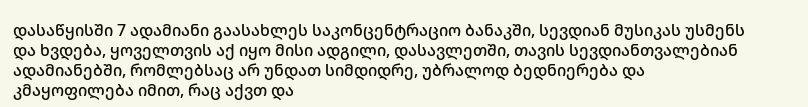დასაწყისში 7 ადამიანი გაასახლეს საკონცენტრაციო ბანაკში, სევდიან მუსიკას უსმენს და ხვდება, ყოველთვის აქ იყო მისი ადგილი, დასავლეთში, თავის სევდიანთვალებიან ადამიანებში, რომლებსაც არ უნდათ სიმდიდრე, უბრალოდ ბედნიერება და კმაყოფილება იმით, რაც აქვთ და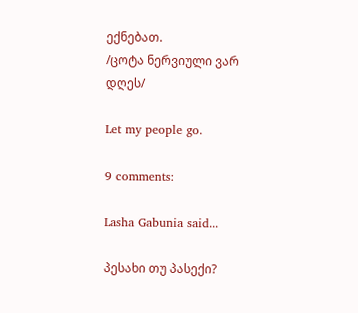ექნებათ.
/ცოტა ნერვიული ვარ დღეს/

Let my people go.

9 comments:

Lasha Gabunia said...

პესახი თუ პასექი?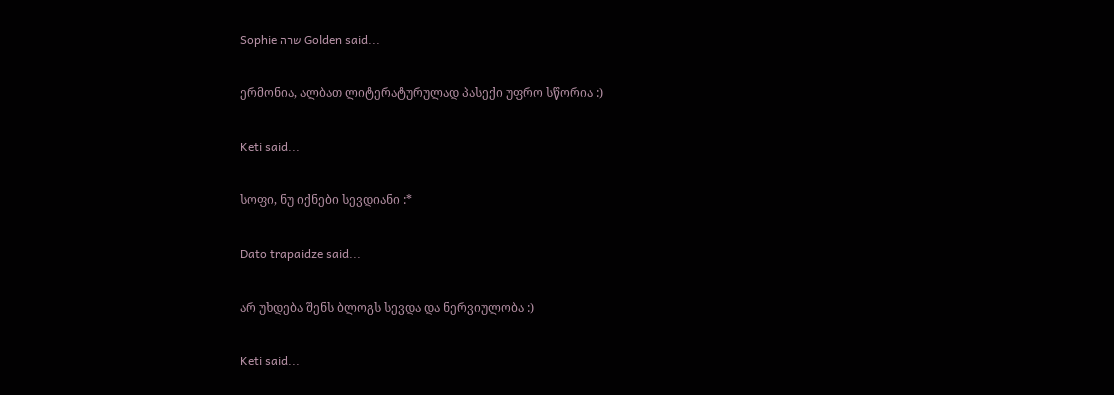Sophie שרה Golden said...

ერმონია, ალბათ ლიტერატურულად პასექი უფრო სწორია :)

Keti said...

სოფი, ნუ იქნები სევდიანი :*

Dato trapaidze said...

არ უხდება შენს ბლოგს სევდა და ნერვიულობა :)

Keti said...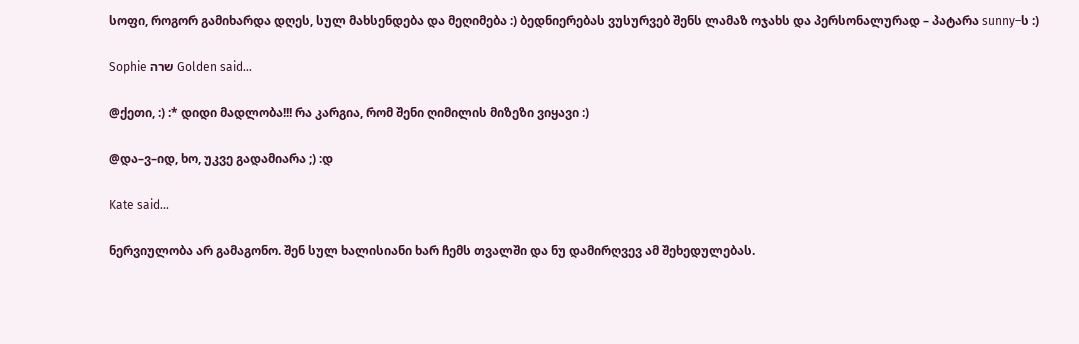სოფი, როგორ გამიხარდა დღეს, სულ მახსენდება და მეღიმება :) ბედნიერებას ვუსურვებ შენს ლამაზ ოჯახს და პერსონალურად – პატარა sunny–ს :)

Sophie שרה Golden said...

@ქეთი, :) :* დიდი მადლობა!!! რა კარგია, რომ შენი ღიმილის მიზეზი ვიყავი :)

@და–ვ–იდ, ხო, უკვე გადამიარა ;) :დ

Kate said...

ნერვიულობა არ გამაგონო. შენ სულ ხალისიანი ხარ ჩემს თვალში და ნუ დამირღვევ ამ შეხედულებას.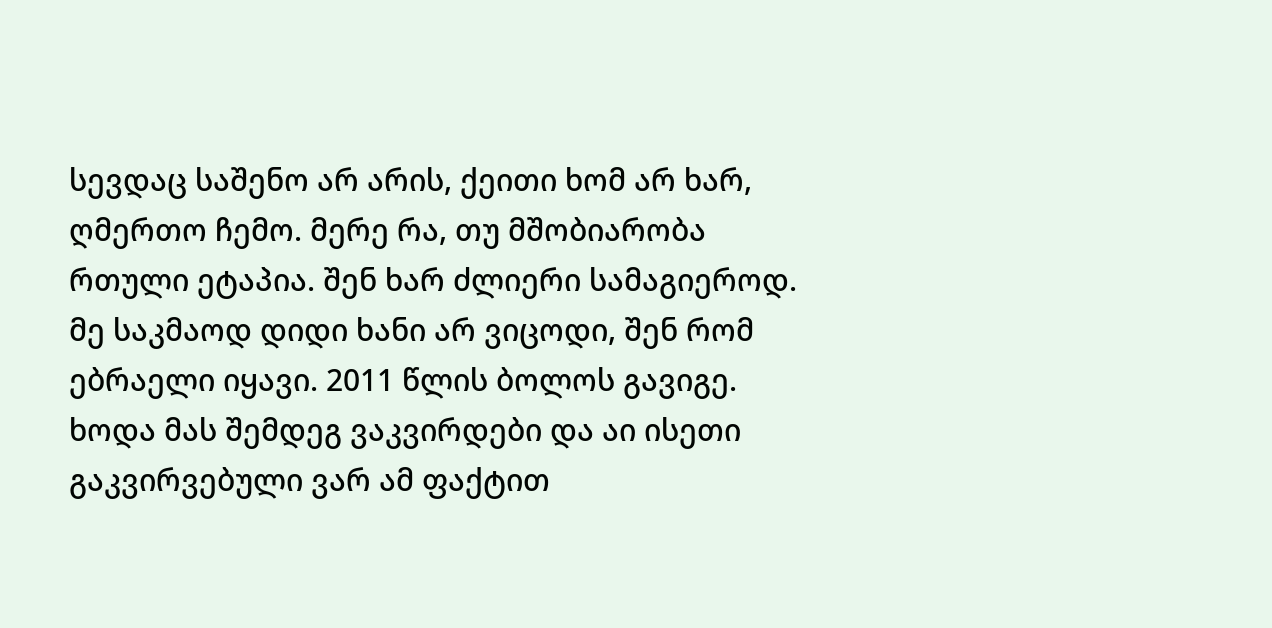სევდაც საშენო არ არის, ქეითი ხომ არ ხარ, ღმერთო ჩემო. მერე რა, თუ მშობიარობა რთული ეტაპია. შენ ხარ ძლიერი სამაგიეროდ.
მე საკმაოდ დიდი ხანი არ ვიცოდი, შენ რომ ებრაელი იყავი. 2011 წლის ბოლოს გავიგე. ხოდა მას შემდეგ ვაკვირდები და აი ისეთი გაკვირვებული ვარ ამ ფაქტით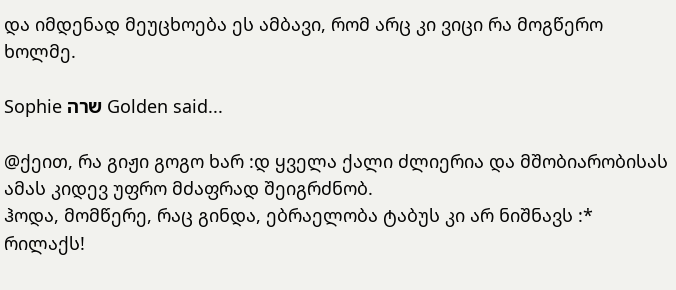და იმდენად მეუცხოება ეს ამბავი, რომ არც კი ვიცი რა მოგწერო ხოლმე.

Sophie שרה Golden said...

@ქეით, რა გიჟი გოგო ხარ :დ ყველა ქალი ძლიერია და მშობიარობისას ამას კიდევ უფრო მძაფრად შეიგრძნობ.
ჰოდა, მომწერე, რაც გინდა, ებრაელობა ტაბუს კი არ ნიშნავს :* რილაქს!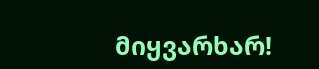მიყვარხარ!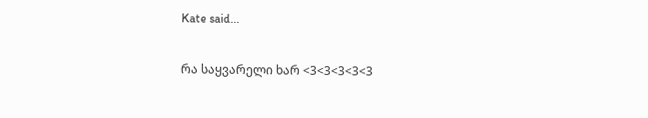Kate said...

რა საყვარელი ხარ <3<3<3<3<3